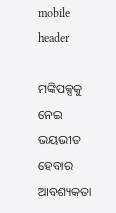mobile header

ମଙ୍କିପକ୍ସକୁ ନେଇ ଭୟଭୀତ ହେବାର ଆବଶ୍ୟକତା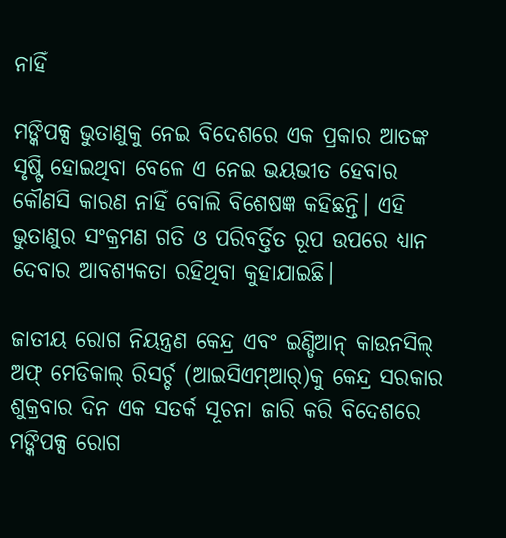ନାହିଁ

ମଙ୍କିପକ୍ସ ଭୁତାଣୁକୁ ନେଇ ବିଦେଶରେ ଏକ ପ୍ରକାର ଆତଙ୍କ ସୃଷ୍ଟି ହୋଇଥିବା ବେଳେ ଏ ନେଇ ଭୟଭୀତ ହେବାର କୌଣସି କାରଣ ନାହିଁ ବୋଲି ବିଶେଷଜ୍ଞ କହିଛନ୍ତି। ଏହି ଭୁତାଣୁର ସଂକ୍ରମଣ ଗତି ଓ ପରିବର୍ତ୍ତିତ ରୂପ ଉପରେ ଧ୍ୟାନ ଦେବାର ଆବଶ୍ୟକତା ରହିଥିବା କୁହାଯାଇଛି।

ଜାତୀୟ ରୋଗ ନିୟନ୍ତ୍ରଣ କେନ୍ଦ୍ର ଏବଂ ଇଣ୍ଡିଆନ୍ କାଉନସିଲ୍ ଅଫ୍ ମେଡିକାଲ୍ ରିସର୍ଚ୍ଚ (ଆଇସିଏମ୍ଆର୍)କୁ କେନ୍ଦ୍ର ସରକାର ଶୁକ୍ରବାର ଦିନ ଏକ ସତର୍କ ସୂଚନା ଜାରି କରି ବିଦେଶରେ ମଙ୍କିପକ୍ସ ରୋଗ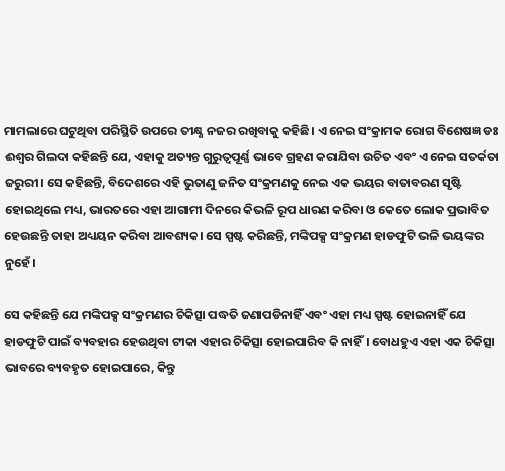ମାମଲାରେ ଘଟୁଥିବା ପରିସ୍ଥିତି ଉପରେ ତୀକ୍ଷ୍ଣ ନଜର ରଖିବାକୁ କହିଛି। ଏ ନେଇ ସଂକ୍ରାମକ ରୋଗ ବିଶେଷଜ୍ଞ ଡଃ ଈଶ୍ବର ଗିଲଦା କହିଛନ୍ତି ଯେ, ଏହାକୁ ଅତ୍ୟନ୍ତ ଗୁରୁତ୍ୱପୂର୍ଣ୍ଣ ଭାବେ ଗ୍ରହଣ କରାଯିବା ଉଚିତ ଏବଂ ଏ ନେଇ ସତର୍କତା ଜରୁରୀ। ସେ କହିଛନ୍ତି, ବିଦେଶରେ ଏହି ଭୁତାଣୁ ଜନିତ ସଂକ୍ରମଣକୁ ନେଇ ଏକ ଭୟର ବାତାବରଣ ସୃଷ୍ଟି ହୋଇଥିଲେ ମଧ୍ୟ, ଭାରତରେ ଏହା ଆଗାମୀ ଦିନରେ କିଭଳି ରୂପ ଧାରଣ କରିବା ଓ କେତେ ଲୋକ ପ୍ରଭାବିତ ହେଉଛନ୍ତି ତାହା ଅଧ୍ୟୟନ କରିବା ଆବଶ୍ୟକ। ସେ ସ୍ପଷ୍ଟ କରିଛନ୍ତି, ମଙ୍କିପକ୍ସ ସଂକ୍ରମଣ ହାଡଫୁଟି ଭଳି ଭୟଙ୍କର ନୁହେଁ।

ସେ କହିଛନ୍ତି ଯେ ମଙ୍କିପକ୍ସ ସଂକ୍ରମଣର ଚିକିତ୍ସା ପଦ୍ଧତି ଜଣାପଡିନାହିଁ ଏବଂ ଏହା ମଧ୍ୟ ସ୍ପଷ୍ଟ ହୋଇନାହିଁ ଯେ ହାଡଫୁଟି ପାଇଁ ବ୍ୟବହାର ହେଉଥିବା ଟୀକା ଏହାର ଚିକିତ୍ସା ହୋଇପାରିବ କି ନାହିଁ। ବୋଧହୁଏ ଏହା ଏକ ଚିକିତ୍ସା ଭାବରେ ବ୍ୟବହୃତ ହୋଇପାରେ, କିନ୍ତୁ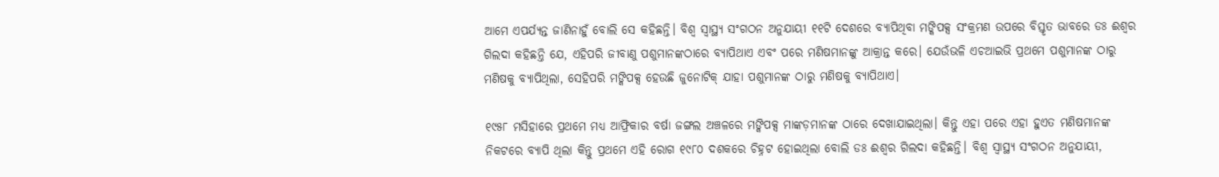ଆମେ ଏପର୍ଯ୍ୟନ୍ତ ଜାଣିନାହୁଁ ବୋଲି ସେ କହିଛନ୍ତି। ବିଶ୍ୱ ସ୍ୱାସ୍ଥ୍ୟ ସଂଗଠନ ଅନୁଯାୟୀ ୧୧ଟି ଦେଶରେ ବ୍ୟାପିଥିବା ମଙ୍କିପକ୍ସ ସଂକ୍ରମଣ ଉପରେ ବିସ୍ତୃତ ଭାବରେ ଡଃ ଈଶ୍ବର ଗିଲଦା କହିଛନ୍ତି ଯେ, ଏହିପରି ଜୀବାଣୁ ପଶୁମାନଙ୍କଠାରେ ବ୍ୟାପିଥାଏ ଏବଂ ପରେ ମଣିଷମାନଙ୍କୁ ଆକ୍ରାନ୍ତ କରେ। ଯେଉଁଭଳି ଏଚଆଇଭି ପ୍ରଥମେ ପଶୁମାନଙ୍କ ଠାରୁ ମଣିଷକୁ ବ୍ୟାପିଥିଲା, ସେହିପରି ମଙ୍କିପକ୍ସ ହେଉଛି ଜୁନୋଟିକ୍ ଯାହା ପଶୁମାନଙ୍କ ଠାରୁ ମଣିଷକୁ ବ୍ୟାପିଥାଏ।

୧୯୫୮ ମସିହାରେ ପ୍ରଥମେ ମଧ୍ୟ ଆଫ୍ରିକାର ବର୍ଷା ଜଙ୍ଗଲ ଅଞ୍ଚଳରେ ମଙ୍କିପକ୍ସ ମାଙ୍କଡ଼ମାନଙ୍କ ଠାରେ ଦେଖାଯାଇଥିଲା। କିନ୍ତୁ ଏହା ପରେ ଏହା ହୁଏତ ମଣିଷମାନଙ୍କ ନିକଟରେ ବ୍ୟାପି ଥିଲା କିନ୍ତୁ ପ୍ରଥମେ ଏହି ରୋଗ ୧୯୮୦ ଦଶକରେ ଚିହ୍ନଟ ହୋଇଥିଲା ବୋଲି ଡଃ ଈଶ୍ବର ଗିଲଦା କହିଛନ୍ତି। ବିଶ୍ୱ ସ୍ୱାସ୍ଥ୍ୟ ସଂଗଠନ ଅନୁଯାୟୀ,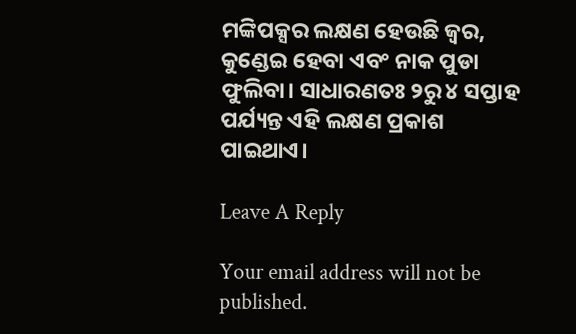ମଙ୍କିପକ୍ସର ଲକ୍ଷଣ ହେଉଛି ଜ୍ୱର, କୁଣ୍ଡେଇ ହେବା ଏବଂ ନାକ ପୁଡା ଫୁଲିବା। ସାଧାରଣତଃ ୨ରୁ ୪ ସପ୍ତାହ ପର୍ଯ୍ୟନ୍ତ ଏହି ଲକ୍ଷଣ ପ୍ରକାଶ ପାଇଥାଏ।

Leave A Reply

Your email address will not be published.